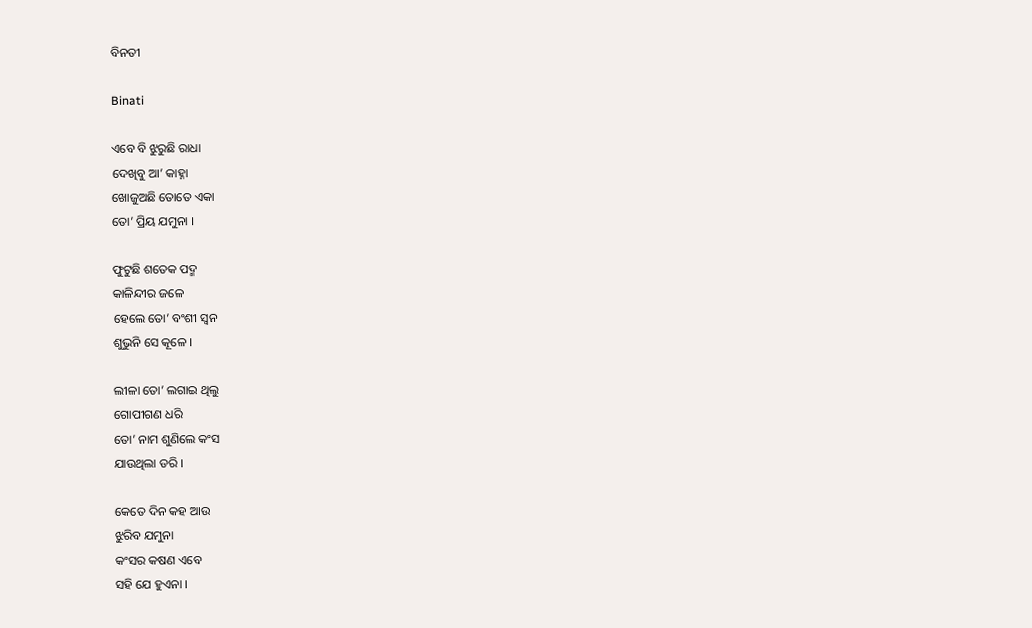ବିନତୀ

Binati

ଏବେ ବି ଝୁରୁଛି ରାଧା
ଦେଖିବୁ ଆ’ କାହ୍ନା
ଖୋଜୁଅଛି ତୋତେ ଏକା
ତୋ’ ପ୍ରିୟ ଯମୁନା ।

ଫୁଟୁଛି ଶତେକ ପଦ୍ମ
କାଳିନ୍ଦୀର ଜଳେ
ହେଲେ ତୋ’ ବଂଶୀ ସ୍ୱନ
ଶୁଭୁନି ସେ କୂଳେ ।

ଲୀଳା ତୋ’ ଲଗାଇ ଥିଲୁ
ଗୋପୀଗଣ ଧରି
ତୋ’ ନାମ ଶୁଣିଲେ କଂସ
ଯାଉଥିଲା ଡରି ।

କେତେ ଦିନ କହ ଆଉ
ଝୁରିବ ଯମୁନା
କଂସର କଷଣ ଏବେ
ସହି ଯେ ହୁଏନା ।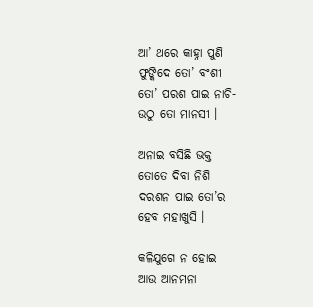ଆ’ ଥରେ କାହ୍ନା ପୁଣି
ଫୁଙ୍କିଦେ ତୋ’ ବଂଶୀ
ତୋ’ ପରଶ ପାଇ ନାଚି-
ଉଠୁ ତୋ ମାନସୀ ।

ଅନାଇ ବସିଛି ଭକ୍ତ
ତୋତେ ଦିବା ନିଶି
ଦରଶନ ପାଇ ତୋ’ର
ହେବ ମହାଖୁସି ।

କଳିଯୁଗେ ନ ହୋଇ
ଆଉ ଆନମନା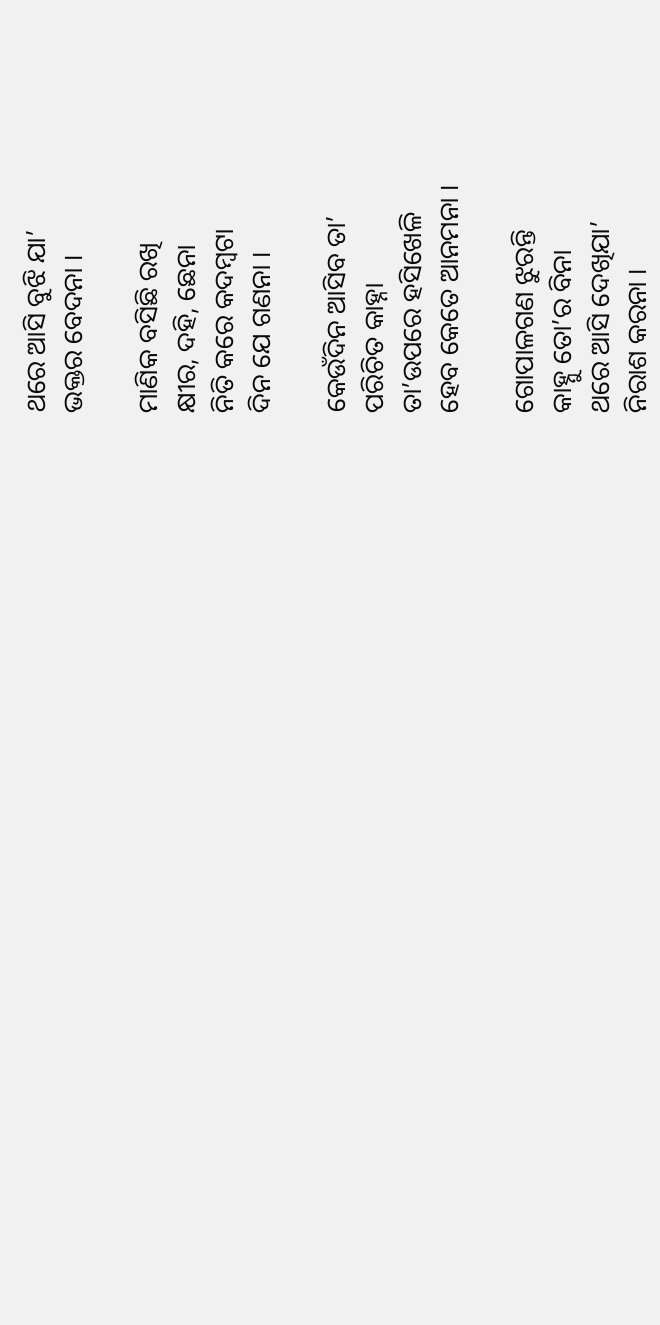ଥରେ ଆସି ବୁଝି ଯା’
ଭକ୍ତର ବେଦନା ।

ମାଣିକ ବସିଛି ରଖି
କ୍ଷୀର, ଦହି, ଛେନା
ନିତି କରେ କଦମ୍ବଟା
ଦିନ ଯେ ଗଣନା ।

କେଉଁଦିନ ଆସିବ ତା’
ପରିଚିତ କାହ୍ନା
ତା’ଉପରେ ହସିଖେଳି
ହେବ କେତେ ଆନମନା ।

ଗୋପାଳଗଣ ଝୁରନ୍ତି
କାହ୍ନୁ ତୋ’ର ବିନା
ଥରେ ଆସି ଦେଖିଯା’
ନିରାଶ କରନା ।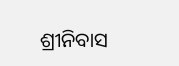ଶ୍ରୀନିବାସ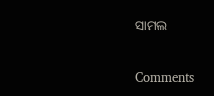ସାମଲ

Comments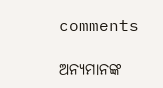comments

ଅନ୍ୟମାନଙ୍କ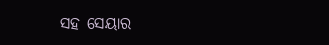ସହ ସେୟାର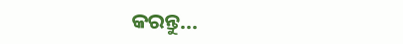କରନ୍ତୁ...